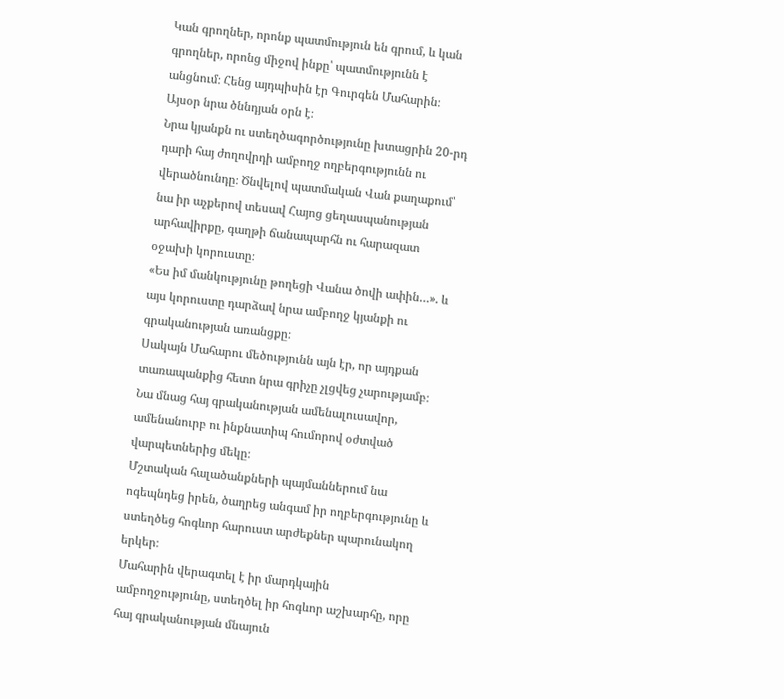Կան գրողներ, որոնք պատմություն են գրում, և կան գրողներ, որոնց միջով ինքը՝ պատմությունն է անցնում։ Հենց այդպիսին էր Գուրգեն Մահարին։
Այսօր նրա ծննդյան օրն է։
Նրա կյանքն ու ստեղծագործությունը խտացրին 20-րդ դարի հայ ժողովրդի ամբողջ ողբերգությունն ու վերածնունդը։ Ծնվելով պատմական Վան քաղաքում՝ նա իր աչքերով տեսավ Հայոց ցեղասպանության արհավիրքը, գաղթի ճանապարհն ու հարազատ օջախի կորուստը։
«Ես իմ մանկությունը թողեցի Վանա ծովի ափին…». և այս կորուստը դարձավ նրա ամբողջ կյանքի ու գրականության առանցքը։
Սակայն Մահարու մեծությունն այն էր, որ այդքան տառապանքից հետո նրա գրիչը չլցվեց չարությամբ։ Նա մնաց հայ գրականության ամենալուսավոր, ամենանուրբ ու ինքնատիպ հումորով օժտված վարպետներից մեկը։
Մշտական հալածանքների պայմաններում նա ոգեպնդեց իրեն, ծաղրեց անգամ իր ողբերգությունը և ստեղծեց հոգևոր հարուստ արժեքներ պարունակող երկեր։
Մահարին վերագտել է իր մարդկային ամբողջությունը, ստեղծել իր հոգևոր աշխարհը, որը հայ գրականության մնայուն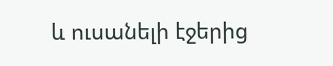և ուսանելի էջերից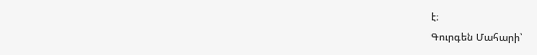է։
Գուրգեն Մահարի՝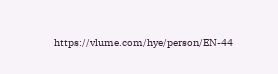https://vlume.com/hye/person/EN-44